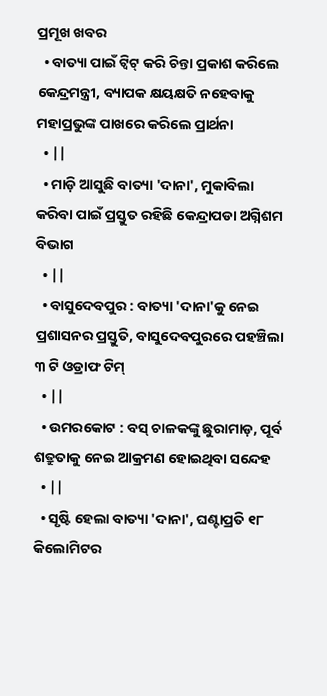ପ୍ରମୂଖ ଖବର
  • ବାତ୍ୟା ପାଇଁ ଟ୍ୱିଟ୍‌ କରି ଚିନ୍ତା ପ୍ରକାଶ କରିଲେ କେନ୍ଦ୍ରମନ୍ତ୍ରୀ, ବ୍ୟାପକ କ୍ଷୟକ୍ଷତି ନହେବାକୁ ମହାପ୍ରଭୁଙ୍କ ପାଖରେ କରିଲେ ପ୍ରାର୍ଥନା
  • ||
  • ମାଡ଼ି ଆସୁଛି ବାତ୍ୟା 'ଦାନା', ମୁକାବିଲା କରିବା ପାଇଁ ପ୍ରସ୍ତୁତ ରହିଛି କେନ୍ଦ୍ରାପଡା ଅଗ୍ନିଶମ ବିଭାଗ
  • ||
  • ବାସୁଦେବପୁର : ବାତ୍ୟା 'ଦାନା'କୁ ନେଇ ପ୍ରଶାସନର ପ୍ରସ୍ତୁତି, ବାସୁଦେବପୁରରେ ପହଞ୍ଚିଲା ୩ ଟି ଓଡ୍ରାଫ ଟିମ୍‌
  • ||
  • ଉମରକୋଟ : ବସ୍‌ ଚାଳକଙ୍କୁ ଛୁରାମାଡ଼, ପୂର୍ବ ଶତ୍ରୁତାକୁ ନେଇ ଆକ୍ରମଣ ହୋଇଥିବା ସନ୍ଦେହ
  • ||
  • ସୃଷ୍ଟି ହେଲା ବାତ୍ୟା 'ଦାନା', ଘଣ୍ଟାପ୍ରତି ୧୮ କିଲୋମିଟର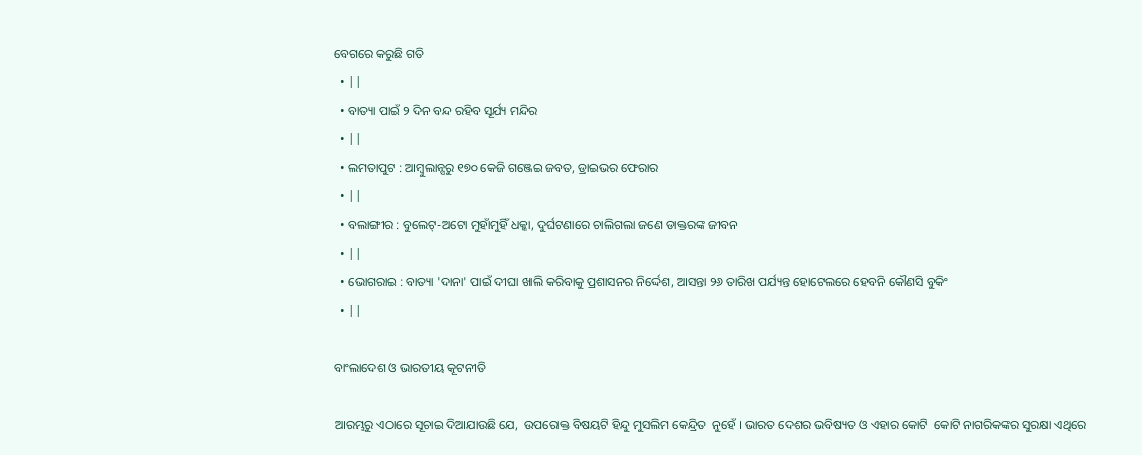ବେଗରେ କରୁଛି ଗତି
  • ||
  • ବାତ୍ୟା ପାଇଁ ୨ ଦିନ ବନ୍ଦ ରହିବ ସୂର୍ଯ୍ୟ ମନ୍ଦିର
  • ||
  • ଲମତାପୁଟ : ଆମ୍ବୁଲାନ୍ସରୁ ୧୭୦ କେଜି ଗଞ୍ଜେଇ ଜବତ, ଡ୍ରାଇଭର ଫେରାର
  • ||
  • ବଲାଙ୍ଗୀର : ବୁଲେଟ୍-ଅଟୋ ମୁହାଁମୁହିଁ ଧକ୍କା, ଦୁର୍ଘଟଣାରେ ଚାଲିଗଲା ଜଣେ ଡାକ୍ତରଙ୍କ ଜୀବନ
  • ||
  • ଭୋଗରାଇ : ବାତ୍ୟା 'ଦାନା' ପାଇଁ ଦୀଘା ଖାଲି କରିବାକୁ ପ୍ରଶାସନର ନିର୍ଦ୍ଦେଶ, ଆସନ୍ତା ୨୬ ତାରିଖ ପର୍ଯ୍ୟନ୍ତ ହୋଟେଲରେ ହେବନି କୌଣସି ବୁକିଂ
  • ||

ବାଂଲାଦେଶ ଓ ଭାରତୀୟ କୂଟନୀତି

ଆରମ୍ଭରୁ ଏଠାରେ ସୂଚାଇ ଦିଆଯାଉଛି ଯେ,  ଉପରୋକ୍ତ ବିଷୟଟି ହିନ୍ଦୁ ମୁସଲିମ କେନ୍ଦ୍ରିତ  ନୁହେଁ । ଭାରତ ଦେଶର ଭବିଷ୍ୟତ ଓ ଏହାର କୋଟି  କୋଟି ନାଗରିକଙ୍କର ସୁରକ୍ଷା ଏଥିରେ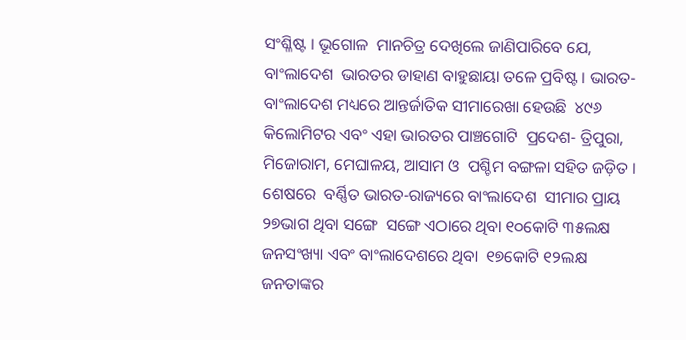ସଂଶ୍ଳିଷ୍ଟ । ଭୂଗୋଳ  ମାନଚିତ୍ର ଦେଖିଲେ ଜାଣିପାରିବେ ଯେ, ବାଂଲାଦେଶ  ଭାରତର ଡାହାଣ ବାହୁଛାୟା ତଳେ ପ୍ରବିଷ୍ଟ । ଭାରତ-ବାଂଲାଦେଶ ମଧ୍ୟରେ ଆନ୍ତର୍ଜାତିକ ସୀମାରେଖା ହେଉଛି  ୪୯୬ କିଲୋମିଟର ଏବଂ ଏହା ଭାରତର ପାଞ୍ଚଗୋଟି  ପ୍ରଦେଶ- ତ୍ରିପୁରା, ମିଜୋରାମ, ମେଘାଳୟ, ଆସାମ ଓ  ପଶ୍ଚିମ ବଙ୍ଗଳା ସହିତ ଜଡ଼ିତ । ଶେଷରେ  ବର୍ଣ୍ଣିତ ଭାରତ-ରାଜ୍ୟରେ ବାଂଲାଦେଶ  ସୀମାର ପ୍ରାୟ ୨୭ଭାଗ ଥିବା ସଙ୍ଗେ  ସଙ୍ଗେ ଏଠାରେ ଥିବା ୧୦କୋଟି ୩୫ଲକ୍ଷ  ଜନସଂଖ୍ୟା ଏବଂ ବାଂଲାଦେଶରେ ଥିବା  ୧୭କୋଟି ୧୨ଲକ୍ଷ ଜନତାଙ୍କର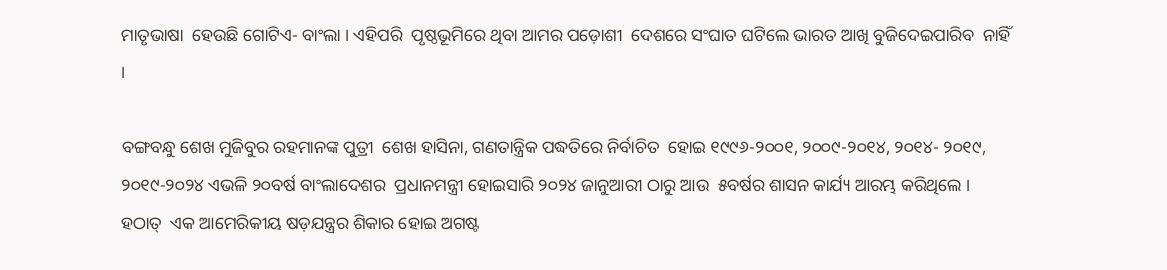ମାତୃଭାଷା  ହେଉଛି ଗୋଟିଏ- ବାଂଲା । ଏହିପରି  ପୃଷ୍ଠଭୂମିରେ ଥିବା ଆମର ପଡ଼ୋଶୀ  ଦେଶରେ ସଂଘାତ ଘଟିଲେ ଭାରତ ଆଖି ବୁଜିଦେଇପାରିବ  ନାହିଁ ।

ବଙ୍ଗବନ୍ଧୁ ଶେଖ ମୁଜିବୁର ରହମାନଙ୍କ ପୁତ୍ରୀ  ଶେଖ ହାସିନା, ଗଣତାନ୍ତ୍ରିକ ପଦ୍ଧତିରେ ନିର୍ବାଚିତ  ହୋଇ ୧୯୯୬-୨୦୦୧, ୨୦୦୯-୨୦୧୪, ୨୦୧୪- ୨୦୧୯, ୨୦୧୯-୨୦୨୪ ଏଭଳି ୨୦ବର୍ଷ ବାଂଲାଦେଶର  ପ୍ରଧାନମନ୍ତ୍ରୀ ହୋଇସାରି ୨୦୨୪ ଜାନୁଆରୀ ଠାରୁ ଆଉ  ୫ବର୍ଷର ଶାସନ କାର୍ଯ୍ୟ ଆରମ୍ଭ କରିଥିଲେ । ହଠାତ୍‌  ଏକ ଆମେରିକୀୟ ଷଡ଼ଯନ୍ତ୍ରର ଶିକାର ହୋଇ ଅଗଷ୍ଟ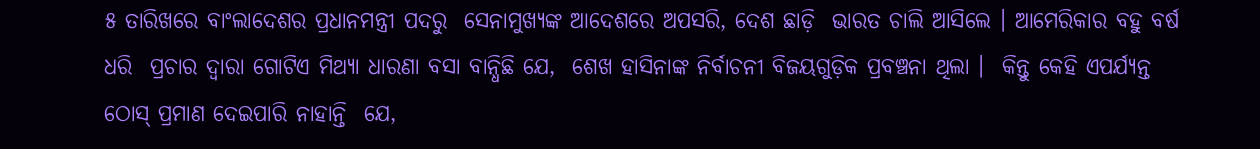୫ ତାରିଖରେ ବାଂଲାଦେଶର ପ୍ରଧାନମନ୍ତ୍ରୀ ପଦରୁ  ସେନାମୁଖ୍ୟଙ୍କ ଆଦେଶରେ ଅପସରି, ଦେଶ ଛାଡ଼ି  ଭାରତ ଚାଲି ଆସିଲେ । ଆମେରିକାର ବହୁ ବର୍ଷ ଧରି  ପ୍ରଚାର ଦ୍ୱାରା ଗୋଟିଏ ମିଥ୍ୟା ଧାରଣା ବସା ବାନ୍ଧିଛି ଯେ,  ଶେଖ ହାସିନାଙ୍କ ନିର୍ବାଚନୀ ବିଜୟଗୁଡ଼ିକ ପ୍ରବଞ୍ଚନା ଥିଲା ।  କିନ୍ତୁ କେହି ଏପର୍ଯ୍ୟନ୍ତ ଠୋସ୍‌ ପ୍ରମାଣ ଦେଇପାରି ନାହାନ୍ତି  ଯେ,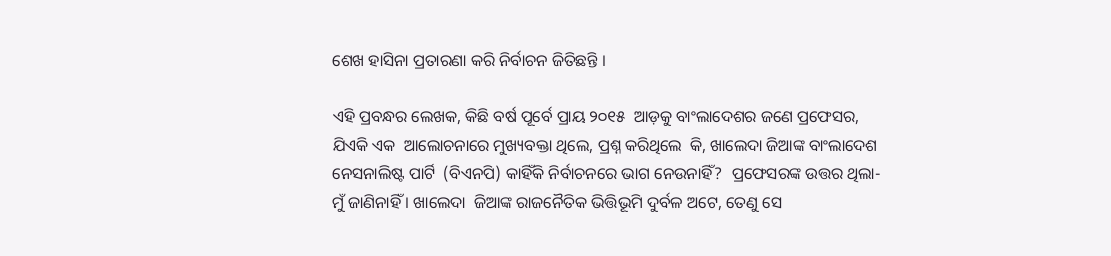ଶେଖ ହାସିନା ପ୍ରତାରଣା କରି ନିର୍ବାଚନ ଜିତିଛନ୍ତି ।

ଏହି ପ୍ରବନ୍ଧର ଲେଖକ, କିଛି ବର୍ଷ ପୂର୍ବେ ପ୍ରାୟ ୨୦୧୫  ଆଡ଼କୁ ବାଂଲାଦେଶର ଜଣେ ପ୍ରଫେସର, ଯିଏକି ଏକ  ଆଲୋଚନାରେ ମୁଖ୍ୟବକ୍ତା ଥିଲେ, ପ୍ରଶ୍ନ କରିଥିଲେ  କି, ଖାଲେଦା ଜିଆଙ୍କ ବାଂଲାଦେଶ ନେସନାଲିଷ୍ଟ ପାର୍ଟି  (ବିଏନପି) କାହିଁକି ନିର୍ବାଚନରେ ଭାଗ ନେଉନାହିଁ?  ପ୍ରଫେସରଙ୍କ ଉତ୍ତର ଥିଲା- ମୁଁ ଜାଣିନାହିଁ । ଖାଲେଦା  ଜିଆଙ୍କ ରାଜନୈତିକ ଭିତ୍ତିଭୂମି ଦୁର୍ବଳ ଅଟେ, ତେଣୁ ସେ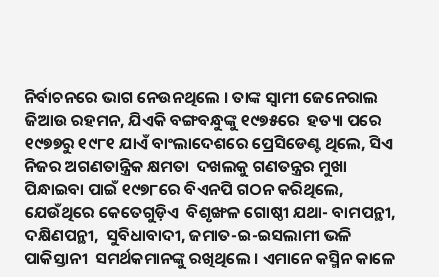ନିର୍ବାଚନରେ ଭାଗ ନେଉନଥିଲେ । ତାଙ୍କ ସ୍ୱାମୀ ଜେନେରାଲ  ଜିଆଉ ରହମନ, ଯିଏକି ବଙ୍ଗବନ୍ଧୁଙ୍କୁ ୧୯୭୫ରେ  ହତ୍ୟା ପରେ ୧୯୭୭ରୁ ୧୯୮୧ ଯାଏଁ ବାଂଲାଦେଶରେ ପ୍ରେସିଡେଣ୍ଟ ଥିଲେ, ସିଏ ନିଜର ଅଗଣତାନ୍ତ୍ରିକ କ୍ଷମତା  ଦଖଲକୁ ଗଣତନ୍ତ୍ରର ମୁଖା ପିନ୍ଧାଇବା ପାଇଁ ୧୯୭୮ରେ ବିଏନପି ଗଠନ କରିଥିଲେ, ଯେଉଁଥିରେ କେତେଗୁଡ଼ିଏ  ବିଶୃଙ୍ଖଳ ଗୋଷ୍ଠୀ ଯଥା- ବାମପନ୍ଥୀ, ଦକ୍ଷିଣପନ୍ଥୀ,  ସୁବିଧାବାଦୀ, ଜମାତ-ଇ-ଇସଲାମୀ ଭଳି ପାକିସ୍ତାନୀ  ସମର୍ଥକମାନଙ୍କୁ ରଖିଥିଲେ । ଏମାନେ କସ୍ମିନ କାଳେ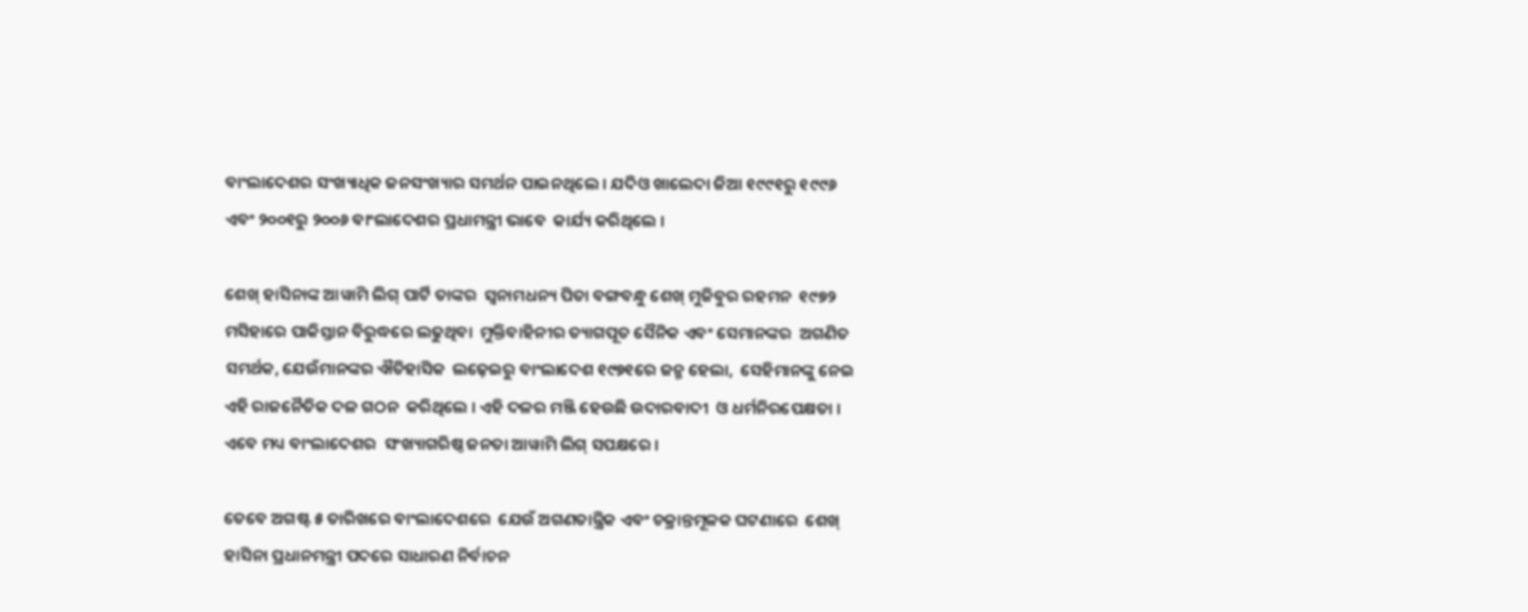ବାଂଲାଦେଶର ସଂଖ୍ୟାଧିକ ଜନସଂଖ୍ୟାର ସମର୍ଥନ ପାଇନଥିଲେ । ଯଦିଓ ଖାଲେଦା ଜିଆ ୧୯୯୧ରୁ ୧୯୯୬  ଏବଂ ୨୦୦୧ରୁ ୨୦୦୬ ବାଂଲାଦେଶର ପ୍ରଧାମନ୍ତ୍ରୀ ଭାବେ  କାର୍ଯ୍ୟ କରିଥିଲେ ।

ଶେଖ୍‌ ହାସିନାଙ୍କ ଆୱାମି ଲିଗ୍‌ ପାର୍ଟି ତାଙ୍କର  ସ୍ୱନାମଧନ୍ୟ ପିତା ବଙ୍ଗବନ୍ଧୁ ଶେଖ୍‌ ମୁଜିବୁର ରହମନ  ୧୯୭୨ ମସିହାରେ ପାକିସ୍ତାନ ବିରୁଦ୍ଧରେ ଲଢୁଥିବା  ମୁକ୍ତିବାହିନୀର ତ୍ୟାଗପୂତ ସୈନିକ ଏବଂ ସେମାନଙ୍କର  ଅଗଣିତ ସମର୍ଥକ, ଯେଉଁମାନଙ୍କର ଐତିହାସିକ  ଲଢ଼େଇରୁ ବାଂଲାଦେଶ ୧୯୭୧ରେ ଜନ୍ମ ହେଲା,  ସେହିମାନଙ୍କୁ ନେଇ ଏହି ରାଜନୈତିକ ଦଳ ଗଠନ  କରିଥିଲେ । ଏହି ଦଳର ମଞ୍ଜି ହେଉଛି ଉଦାରବାଦୀ  ଓ ଧର୍ମନିରପେକ୍ଷତା । ଏବେ ମଧ୍ୟ ବାଂଲାଦେଶର  ସଂଖ୍ୟାଗରିଷ୍ଠ ଜନତା ଆୱାମି ଲିଗ୍‌ ସପକ୍ଷରେ ।

ତେବେ ଅଗଷ୍ଟ ୫ ତାରିଖରେ ବାଂଲାଦେଶରେ  ଯେଉଁ ଅଗଣତାନ୍ତ୍ରିକ ଏବଂ ଚକ୍ରାନ୍ତମୂଳକ ଘଟଣାରେ  ଶେଖ୍‌ ହାସିନା ପ୍ରଧାନମନ୍ତ୍ରୀ ପଦରେ ସାଧାରଣ ନିର୍ବାଚନ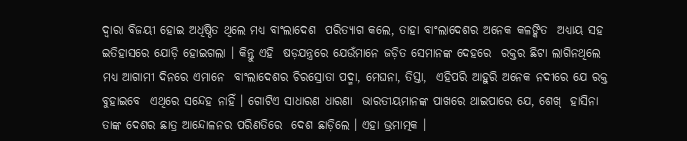ଦ୍ୱାରା ବିଜୟୀ ହୋଇ ଅଧିଷ୍ଠିତ ଥିଲେ ମଧ୍ୟ ବାଂଲାଦେଶ  ପରିତ୍ୟାଗ କଲେ, ତାହା ବାଂଲାଦେଶର ଅନେକ କଳଙ୍କିତ  ଅଧ୍ୟାୟ ସହ ଇତିହାସରେ ଯୋଡ଼ି ହୋଇଗଲା । କିନ୍ତୁ ଏହି  ଷଡ଼ଯନ୍ତ୍ରରେ ଯେଉଁମାନେ ଜଡ଼ିତ ସେମାନଙ୍କ ଦେହରେ  ରକ୍ତର ଛିଟା ଲାଗିନଥିଲେ ମଧ୍ୟ ଆଗାମୀ ଦିନରେ ଏମାନେ  ବାଂଲାଦେଶର ଚିରସ୍ରୋତା ପଦ୍ମା, ମେଘନା, ତିସ୍ତା,  ଏହିପରି ଆହୁରି ଅନେକ ନଦୀରେ ଯେ ରକ୍ତ ବୁହାଇବେ  ଏଥିରେ ସନ୍ଦେହ ନାହିଁ । ଗୋଟିଏ ସାଧାରଣ ଧାରଣା  ଭାରତୀୟମାନଙ୍କ ପାଖରେ ଥାଇପାରେ ଯେ, ଶେଖ୍‌  ହାସିନା ତାଙ୍କ ଦେଶର ଛାତ୍ର ଆନ୍ଦୋଳନର ପରିଣତିରେ  ଦେଶ ଛାଡ଼ିଲେ । ଏହା ଭ୍ରମାତ୍ମକ ।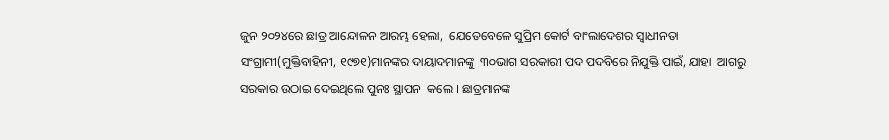ଜୁନ ୨୦୨୪ରେ ଛାତ୍ର ଆନ୍ଦୋଳନ ଆରମ୍ଭ ହେଲା,  ଯେତେବେଳେ ସୁପ୍ରିମ କୋର୍ଟ ବାଂଲାଦେଶର ସ୍ୱାଧୀନତା  ସଂଗ୍ରାମୀ(ମୁକ୍ତିବାହିନୀ, ୧୯୭୧)ମାନଙ୍କର ଦାୟାଦମାନଙ୍କୁ  ୩୦ଭାଗ ସରକାରୀ ପଦ ପଦବିରେ ନିଯୁକ୍ତି ପାଇଁ, ଯାହା  ଆଗରୁ ସରକାର ଉଠାଇ ଦେଇଥିଲେ ପୁନଃ ସ୍ଥାପନ  କଲେ । ଛାତ୍ରମାନଙ୍କ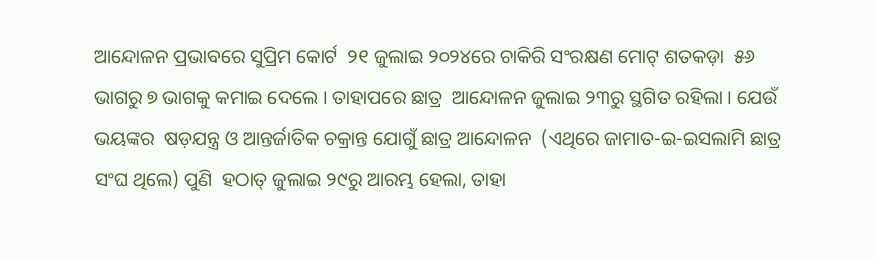ଆନ୍ଦୋଳନ ପ୍ରଭାବରେ ସୁପ୍ରିମ କୋର୍ଟ  ୨୧ ଜୁଲାଇ ୨୦୨୪ରେ ଚାକିରି ସଂରକ୍ଷଣ ମୋଟ୍‌ ଶତକଡ଼ା  ୫୬ ଭାଗରୁ ୭ ଭାଗକୁ କମାଇ ଦେଲେ । ତାହାପରେ ଛାତ୍ର  ଆନ୍ଦୋଳନ ଜୁଲାଇ ୨୩ରୁ ସ୍ଥଗିତ ରହିଲା । ଯେଉଁ ଭୟଙ୍କର  ଷଡ଼ଯନ୍ତ୍ର ଓ ଆନ୍ତର୍ଜାତିକ ଚକ୍ରାନ୍ତ ଯୋଗୁଁ ଛାତ୍ର ଆନ୍ଦୋଳନ  (ଏଥିରେ ଜାମାତ-ଇ-ଇସଲାମି ଛାତ୍ର ସଂଘ ଥିଲେ) ପୁଣି  ହଠାତ୍‌ ଜୁଲାଇ ୨୯ରୁ ଆରମ୍ଭ ହେଲା, ତାହା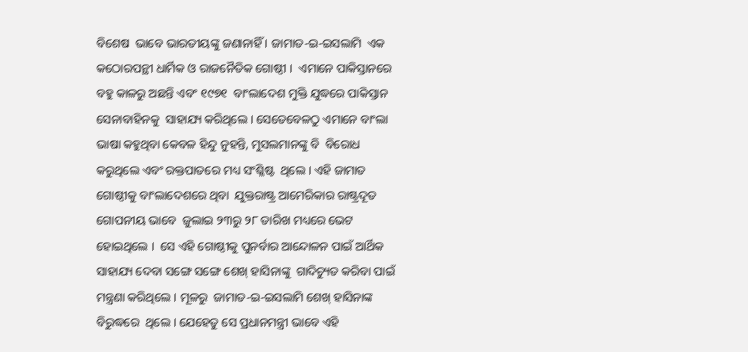ବିଶେଷ  ଭାବେ ଭାରତୀୟଙ୍କୁ ଜଣାନାହିଁ । ଜାମାତ-ଇ-ଇସଲାମି  ଏକ କଠୋରପନ୍ଥୀ ଧାର୍ମିକ ଓ ରାଜନୈତିକ ଗୋଷ୍ଠୀ ।  ଏମାନେ ପାକିସ୍ତାନରେ ବହୁ କାଳରୁ ଅଛନ୍ତି ଏବଂ ୧୯୭୧  ବାଂଲାଦେଶ ମୁକ୍ତି ଯୁଦ୍ଧରେ ପାକିସ୍ତାନ ସେନାବାହିନକୁ  ସାହାଯ୍ୟ କରିଥିଲେ । ସେତେବେଳଠୁ ଏମାନେ ବାଂଲା  ଭାଷା କହୁଥିବା କେବଳ ହିନ୍ଦୁ ନୁହନ୍ତି, ମୁସଲମାନଙ୍କୁ ବି  ବିରୋଧ କରୁଥିଲେ ଏବଂ ରକ୍ତପାତରେ ମଧ୍ୟ ସଂଶ୍ଳିଷ୍ଟ  ଥିଲେ । ଏହି ଜାମାତ ଗୋଷ୍ଠୀକୁ ବାଂଲାଦେଶରେ ଥିବା  ଯୁକ୍ତରାଷ୍ଟ୍ର ଆମେରିକାର ରାଷ୍ଟ୍ରଦୂତ ଗୋପନୀୟ ଭାବେ  ଜୁଲାଇ ୨୩ରୁ ୨୮ ତାରିଖ ମଧ୍ୟରେ ଭେଟ ହୋଇଥିଲେ ।  ସେ ଏହି ଗୋଷ୍ଠୀକୁ ପୁନର୍ବାର ଆନ୍ଦୋଳନ ପାଇଁ ଆର୍ଥିକ  ସାହାଯ୍ୟ ଦେବା ସଙ୍ଗେ ସଙ୍ଗେ ଶେଖ୍‌ ହାସିନାଙ୍କୁ  ଗାଦିଚ୍ୟୁତ କରିବା ପାଇଁ ମନ୍ତ୍ରଣା କରିଥିଲେ । ମୂଳରୁ  ଜାମାତ-ଇ-ଇସଲାମି ଶେଖ୍‌ ହାସିନାଙ୍କ ବିରୁଦ୍ଧରେ  ଥିଲେ । ଯେହେତୁ ସେ ପ୍ରଧାନମନ୍ତ୍ରୀ ଭାବେ ଏହି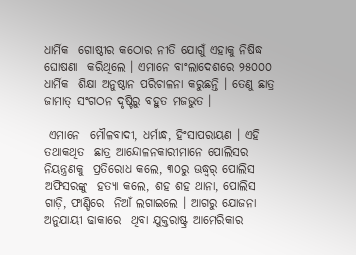ଧାର୍ମିକ  ଗୋଷ୍ଠୀର କଠୋର ନୀତି ଯୋଗୁଁ ଏହାକୁ ନିଷିଦ୍ଧ ଘୋଷଣା  କରିଥିଲେ । ଏମାନେ ବାଂଲାଦେଶରେ ୨୫୦୦୦ ଧାର୍ମିକ  ଶିକ୍ଷା ଅନୁଷ୍ଠାନ ପରିଚାଳନା କରୁଛନ୍ତି । ତେଣୁ ଛାତ୍ର  ଜାମାତ୍‌ ସଂଗଠନ ଦୃଷ୍ଟିରୁ ବହୁତ ମଜଭୁତ ।

 ଏମାନେ  ମୌଳବାଦୀ, ଧର୍ମାନ୍ଧ, ହିଂସାପରାୟଣ । ଏହି ତଥାକଥିତ  ଛାତ୍ର ଆନ୍ଦୋଳନକାରୀମାନେ ପୋଲିସର ନିୟନ୍ତ୍ରଣକୁ  ପ୍ରତିରୋଧ କଲେ, ୩୦ରୁ ଊଦ୍ଧ୍ୱର୍ ପୋଲିସ ଅଫିସରଙ୍କୁ  ହତ୍ୟା କଲେ, ଶହ ଶହ ଥାନା, ପୋଲିସ ଗାଡ଼ି, ଫାଣ୍ଡିରେ  ନିଆଁ ଲଗାଇଲେ । ଆଗରୁ ଯୋଜନା ଅନୁଯାୟୀ ଢାକାରେ  ଥିବା ଯୁକ୍ତରାଷ୍ଟ୍ର ଆମେରିକାର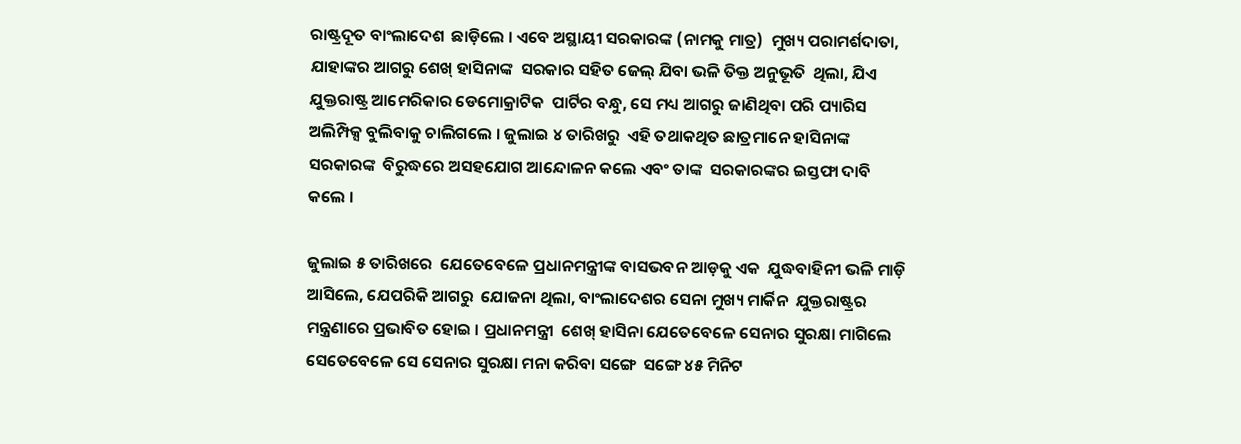ରାଷ୍ଟ୍ରଦୂତ ବାଂଲାଦେଶ  ଛାଡ଼ିଲେ । ଏବେ ଅସ୍ଥାୟୀ ସରକାରଙ୍କ (ନାମକୁ ମାତ୍ର)  ମୁଖ୍ୟ ପରାମର୍ଶଦାତା, ଯାହାଙ୍କର ଆଗରୁ ଶେଖ୍‌ ହାସିନାଙ୍କ  ସରକାର ସହିତ ଜେଲ୍‌ ଯିବା ଭଳି ତିକ୍ତ ଅନୁଭୂତି  ଥିଲା, ଯିଏ ଯୁକ୍ତରାଷ୍ଟ୍ର ଆମେରିକାର ଡେମୋକ୍ରାଟିକ  ପାର୍ଟିର ବନ୍ଧୁ, ସେ ମଧ୍ୟ ଆଗରୁ ଜାଣିଥିବା ପରି ପ୍ୟାରିସ  ଅଲିମ୍ପିକ୍ସ ବୁଲିବାକୁ ଚାଲିଗଲେ । ଜୁଲାଇ ୪ ତାରିଖରୁ  ଏହି ତଥାକଥିତ ଛାତ୍ରମାନେ ହାସିନାଙ୍କ ସରକାରଙ୍କ  ବିରୁଦ୍ଧରେ ଅସହଯୋଗ ଆନ୍ଦୋଳନ କଲେ ଏବଂ ତାଙ୍କ  ସରକାରଙ୍କର ଇସ୍ତଫା ଦାବି କଲେ ।

ଜୁଲାଇ ୫ ତାରିଖରେ  ଯେତେବେଳେ ପ୍ରଧାନମନ୍ତ୍ରୀଙ୍କ ବାସଭବନ ଆଡ଼କୁ ଏକ  ଯୁଦ୍ଧବାହିନୀ ଭଳି ମାଡ଼ି ଆସିଲେ, ଯେପରିକି ଆଗରୁ  ଯୋଜନା ଥିଲା, ବାଂଲାଦେଶର ସେନା ମୁଖ୍ୟ ମାର୍କିନ  ଯୁକ୍ତରାଷ୍ଟ୍ରର ମନ୍ତ୍ରଣାରେ ପ୍ରଭାବିତ ହୋଇ । ପ୍ରଧାନମନ୍ତ୍ରୀ  ଶେଖ୍‌ ହାସିନା ଯେତେବେଳେ ସେନାର ସୁରକ୍ଷା ମାଗିଲେ  ସେତେବେଳେ ସେ ସେନାର ସୁରକ୍ଷା ମନା କରିବା ସଙ୍ଗେ  ସଙ୍ଗେ ୪୫ ମିନିଟ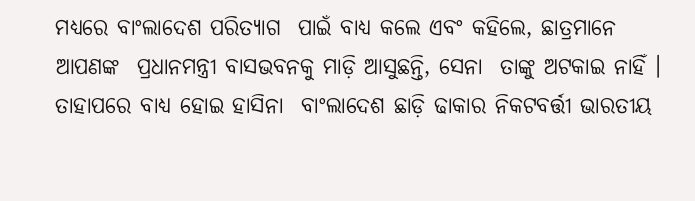ମଧ୍ୟରେ ବାଂଲାଦେଶ ପରିତ୍ୟାଗ  ପାଇଁ ବାଧ୍ୟ କଲେ ଏବଂ କହିଲେ, ଛାତ୍ରମାନେ ଆପଣଙ୍କ  ପ୍ରଧାନମନ୍ତ୍ରୀ ବାସଭବନକୁ ମାଡ଼ି ଆସୁଛନ୍ତି, ସେନା  ତାଙ୍କୁ ଅଟକାଇ ନାହିଁ । ତାହାପରେ ବାଧ୍ୟ ହୋଇ ହାସିନା  ବାଂଲାଦେଶ ଛାଡ଼ି ଢାକାର ନିକଟବର୍ତ୍ତୀ ଭାରତୀୟ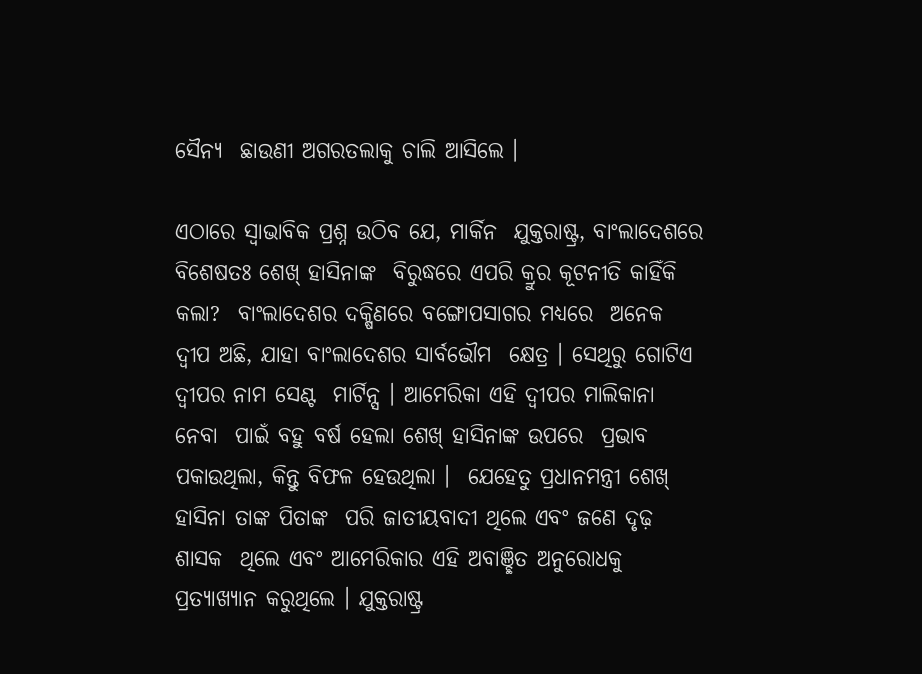ସୈନ୍ୟ  ଛାଉଣୀ ଅଗରତଲାକୁ ଚାଲି ଆସିଲେ ।

ଏଠାରେ ସ୍ୱାଭାବିକ ପ୍ରଶ୍ନ ଉଠିବ ଯେ, ମାର୍କିନ  ଯୁକ୍ତରାଷ୍ଟ୍ର, ବାଂଲାଦେଶରେ ବିଶେଷତଃ ଶେଖ୍‌ ହାସିନାଙ୍କ  ବିରୁଦ୍ଧରେ ଏପରି କ୍ରୁର କୂଟନୀତି କାହିଁକି କଲା?  ବାଂଲାଦେଶର ଦକ୍ଷିଣରେ ବଙ୍ଗୋପସାଗର ମଧ୍ୟରେ  ଅନେକ ଦ୍ୱୀପ ଅଛି, ଯାହା ବାଂଲାଦେଶର ସାର୍ବଭୌମ  କ୍ଷେତ୍ର । ସେଥିରୁ ଗୋଟିଏ ଦ୍ୱୀପର ନାମ ସେଣ୍ଟ  ମାର୍ଟିନ୍ସ । ଆମେରିକା ଏହି ଦ୍ୱୀପର ମାଲିକାନା ନେବା  ପାଇଁ ବହୁ ବର୍ଷ ହେଲା ଶେଖ୍‌ ହାସିନାଙ୍କ ଉପରେ  ପ୍ରଭାବ ପକାଉଥିଲା, କିନ୍ତୁ ବିଫଳ ହେଉଥିଲା ।  ଯେହେତୁ ପ୍ରଧାନମନ୍ତ୍ରୀ ଶେଖ୍‌ ହାସିନା ତାଙ୍କ ପିତାଙ୍କ  ପରି ଜାତୀୟବାଦୀ ଥିଲେ ଏବଂ ଜଣେ ଦୃଢ଼ ଶାସକ  ଥିଲେ ଏବଂ ଆମେରିକାର ଏହି ଅବାଞ୍ଛିତ ଅନୁରୋଧକୁ  ପ୍ରତ୍ୟାଖ୍ୟାନ କରୁଥିଲେ । ଯୁକ୍ତରାଷ୍ଟ୍ର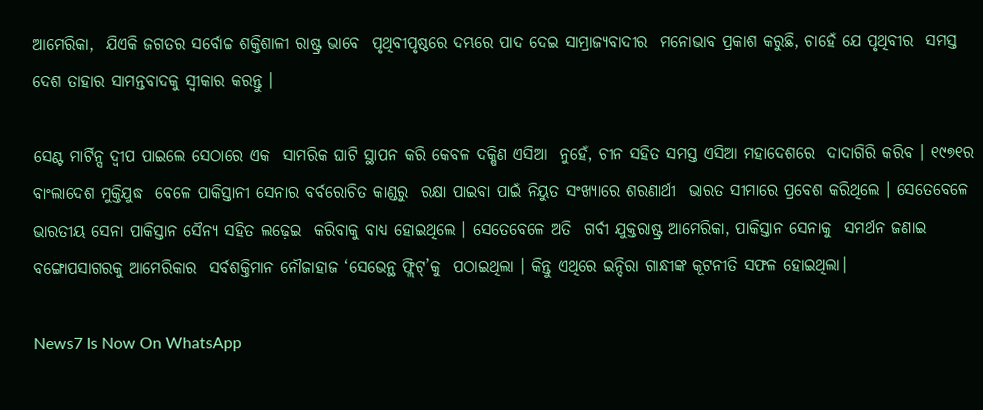ଆମେରିକା,  ଯିଏକି ଜଗତର ସର୍ବୋଚ୍ଚ ଶକ୍ତିଶାଳୀ ରାଷ୍ଟ୍ର ଭାବେ  ପୃଥିବୀପୃଷ୍ଠରେ ଦମ୍ଭରେ ପାଦ ଦେଇ ସାମ୍ରାଜ୍ୟବାଦୀର  ମନୋଭାବ ପ୍ରକାଶ କରୁଛି, ଚାହେଁ ଯେ ପୃଥିବୀର  ସମସ୍ତ ଦେଶ ତାହାର ସାମନ୍ତବାଦକୁ ସ୍ୱୀକାର କରନ୍ତୁ ।

ସେଣ୍ଟ ମାର୍ଟିନ୍ସ ଦ୍ୱୀପ ପାଇଲେ ସେଠାରେ ଏକ  ସାମରିକ ଘାଟି ସ୍ଥାପନ କରି କେବଳ ଦକ୍ଷିଣ ଏସିଆ  ନୁହେଁ, ଚୀନ ସହିତ ସମସ୍ତ ଏସିଆ ମହାଦେଶରେ  ଦାଦାଗିରି କରିବ । ୧୯୭୧ର ବାଂଲାଦେଶ ମୁକ୍ତିଯୁଦ୍ଧ  ବେଳେ ପାକିସ୍ତାନୀ ସେନାର ବର୍ବରୋଚିତ କାଣ୍ଡରୁ  ରକ୍ଷା ପାଇବା ପାଇଁ ନିୟୁତ ସଂଖ୍ୟାରେ ଶରଣାର୍ଥୀ  ଭାରତ ସୀମାରେ ପ୍ରବେଶ କରିଥିଲେ । ସେତେବେଳେ  ଭାରତୀୟ ସେନା ପାକିସ୍ତାନ ସୈନ୍ୟ ସହିତ ଲଢ଼େଇ  କରିବାକୁ ବାଧ୍ୟ ହୋଇଥିଲେ । ସେତେବେଳେ ଅତି  ଗର୍ବୀ ଯୁକ୍ତରାଷ୍ଟ୍ର ଆମେରିକା, ପାକିସ୍ତାନ ସେନାକୁ  ସମର୍ଥନ ଜଣାଇ ବଙ୍ଗୋପସାଗରକୁ ଆମେରିକାର  ସର୍ବଶକ୍ତିମାନ ନୌଜାହାଜ ‘ସେଭେନ୍ଥ ଫ୍ଲିଟ୍‌’କୁ  ପଠାଇଥିଲା । କିନ୍ତୁ ଏଥିରେ ଇନ୍ଦିରା ଗାନ୍ଧୀଙ୍କ କୂଟନୀତି ସଫଳ ହୋଇଥିଲା।

News7 Is Now On WhatsApp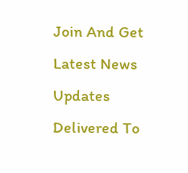Join And Get Latest News Updates Delivered To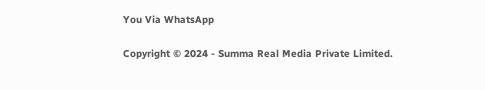You Via WhatsApp

Copyright © 2024 - Summa Real Media Private Limited.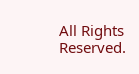All Rights Reserved.